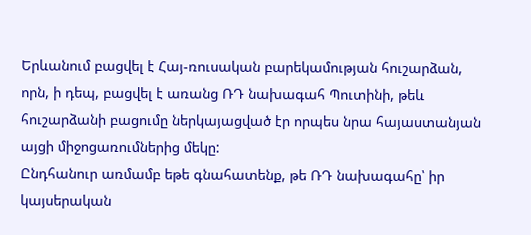Երևանում բացվել է Հայ-ռուսական բարեկամության հուշարձան, որն, ի դեպ, բացվել է առանց ՌԴ նախագահ Պուտինի, թեև հուշարձանի բացումը ներկայացված էր որպես նրա հայաստանյան այցի միջոցառումներից մեկը:
Ընդհանուր առմամբ եթե գնահատենք, թե ՌԴ նախագահը՝ իր կայսերական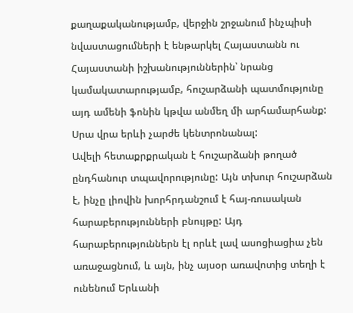քաղաքականությամբ, վերջին շրջանում ինչպիսի նվաստացումների է ենթարկել Հայաստանն ու Հայաստանի իշխանություններին՝ նրանց կամակատարությամբ, հուշարձանի պատմությունը այդ ամենի ֆոնին կթվա անմեղ մի արհամարհանք: Սրա վրա երևի չարժե կենտրոնանալ:
Ավելի հետաքրքրական է հուշարձանի թողած ընդհանուր տպավորությունը: Այն տխուր հուշարձան է, ինչը լիովին խորհրդանշում է հայ-ռուսական հարաբերությունների բնույթը: Այդ հարաբերություններն էլ որևէ լավ ասոցիացիա չեն առաջացնում, և այն, ինչ այսօր առավոտից տեղի է ունենում Երևանի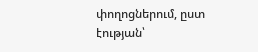փողոցներում, ըստ էության՝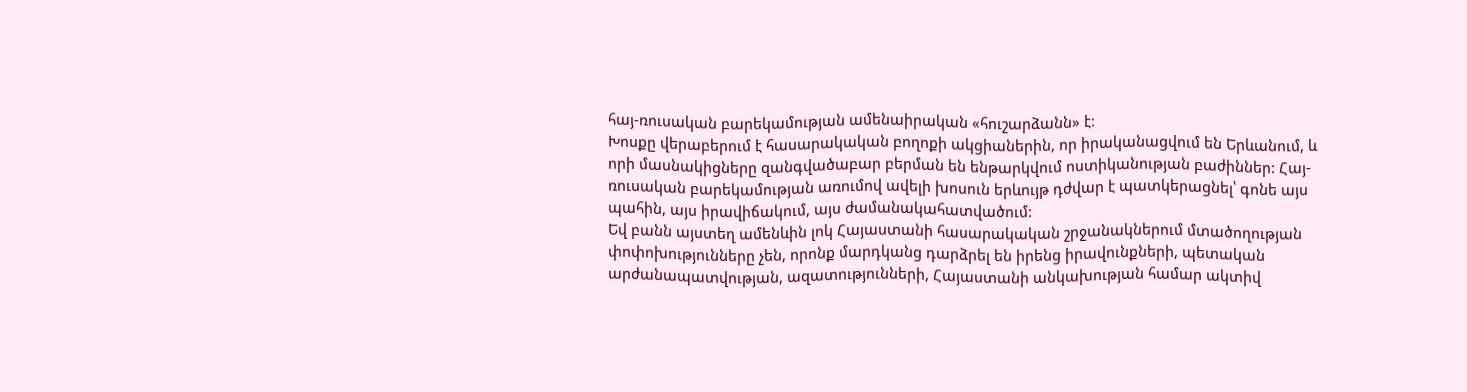հայ-ռուսական բարեկամության ամենաիրական «հուշարձանն» է:
Խոսքը վերաբերում է հասարակական բողոքի ակցիաներին, որ իրականացվում են Երևանում, և որի մասնակիցները զանգվածաբար բերման են ենթարկվում ոստիկանության բաժիններ: Հայ-ռուսական բարեկամության առումով ավելի խոսուն երևույթ դժվար է պատկերացնել՝ գոնե այս պահին, այս իրավիճակում, այս ժամանակահատվածում:
Եվ բանն այստեղ ամենևին լոկ Հայաստանի հասարակական շրջանակներում մտածողության փոփոխությունները չեն, որոնք մարդկանց դարձրել են իրենց իրավունքների, պետական արժանապատվության, ազատությունների, Հայաստանի անկախության համար ակտիվ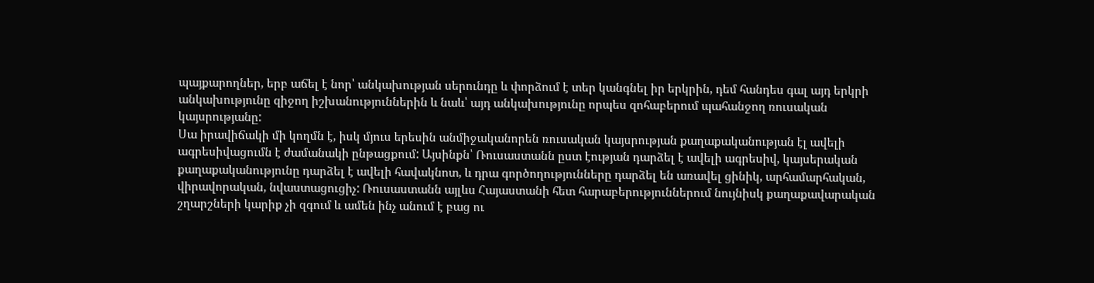պայքարողներ, երբ աճել է նոր՝ անկախության սերունդը և փորձում է տեր կանգնել իր երկրին, դեմ հանդես գալ այդ երկրի անկախությունը զիջող իշխանություններին և նաև՝ այդ անկախությունը որպես զոհաբերում պահանջող ռուսական կայսրությանը:
Սա իրավիճակի մի կողմն է, իսկ մյուս երեսին անմիջականորեն ռուսական կայսրության քաղաքականության էլ ավելի ագրեսիվացումն է ժամանակի ընթացքում: Այսինքն՝ Ռուսաստանն ըստ էության դարձել է ավելի ագրեսիվ, կայսերական քաղաքականությունը դարձել է ավելի հավակնոտ, և դրա գործողությունները դարձել են առավել ցինիկ, արհամարհական, վիրավորական, նվաստացուցիչ: Ռուսաստանն այլևս Հայաստանի հետ հարաբերություններում նույնիսկ քաղաքավարական շղարշների կարիք չի զգում և ամեն ինչ անում է բաց ու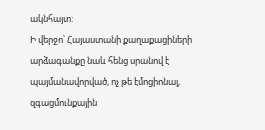ակնհայտ:
Ի վերջո՝ Հայաստանի քաղաքացիների արձագանքը նաև հենց սրանով է պայմանավորված, ոչ թե էմոցիոնալ, զգացմունքային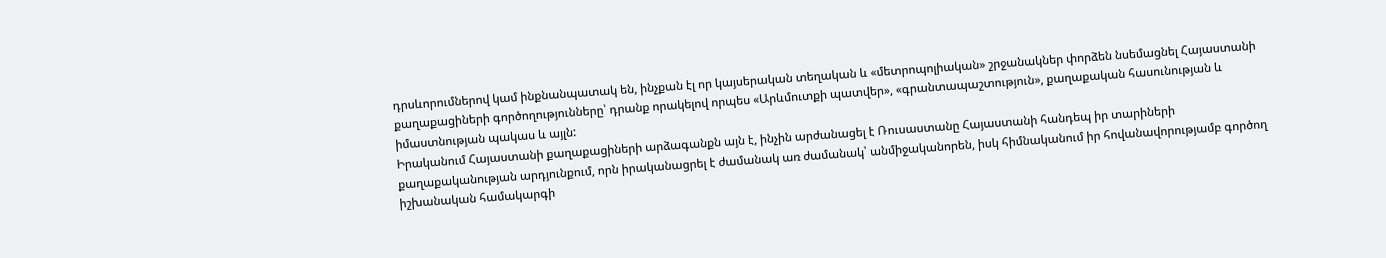դրսևորումներով կամ ինքնանպատակ են, ինչքան էլ որ կայսերական տեղական և «մետրոպոլիական» շրջանակներ փորձեն նսեմացնել Հայաստանի քաղաքացիների գործողությունները՝ դրանք որակելով որպես «Արևմուտքի պատվեր», «գրանտապաշտություն», քաղաքական հասունության և իմաստնության պակաս և այլն:
Իրականում Հայաստանի քաղաքացիների արձագանքն այն է, ինչին արժանացել է Ռուսաստանը Հայաստանի հանդեպ իր տարիների քաղաքականության արդյունքում, որն իրականացրել է ժամանակ առ ժամանակ՝ անմիջականորեն, իսկ հիմնականում իր հովանավորությամբ գործող իշխանական համակարգի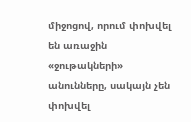միջոցով, որում փոխվել են առաջին «ջութակների» անունները, սակայն չեն փոխվել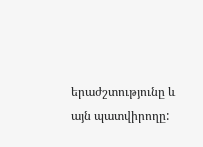երաժշտությունը և այն պատվիրողը: